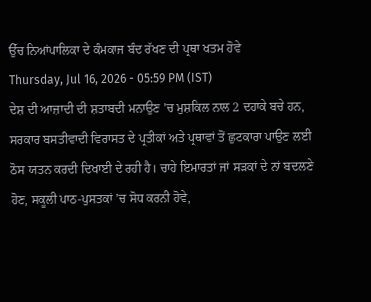ਉੱਚ ਨਿਆਂਪਾਲਿਕਾ ਦੇ ਕੰਮਕਾਜ ਬੰਦ ਰੱਖਣ ਦੀ ਪ੍ਰਥਾ ਖਤਮ ਹੋਵੇ
Thursday, Jul 16, 2026 - 05:59 PM (IST)
ਦੇਸ਼ ਦੀ ਆਜ਼ਾਦੀ ਦੀ ਸ਼ਤਾਬਦੀ ਮਨਾਉਣ ’ਚ ਮੁਸ਼ਕਿਲ ਨਾਲ 2 ਦਹਾਕੇ ਬਚੇ ਹਨ, ਸਰਕਾਰ ਬਸਤੀਵਾਦੀ ਵਿਰਾਸਤ ਦੇ ਪ੍ਰਤੀਕਾਂ ਅਤੇ ਪ੍ਰਥਾਵਾਂ ਤੋਂ ਛੁਟਕਾਰਾ ਪਾਉਣ ਲਈ ਠੋਸ ਯਤਨ ਕਰਦੀ ਦਿਖਾਈ ਦੇ ਰਹੀ ਹੈ। ਚਾਹੇ ਇਮਾਰਤਾਂ ਜਾਂ ਸੜਕਾਂ ਦੇ ਨਾਂ ਬਦਲਣੇ ਹੋਣ, ਸਕੂਲੀ ਪਾਠ-ਪੁਸਤਕਾਂ ’ਚ ਸੋਧ ਕਰਨੀ ਹੋਵੇ,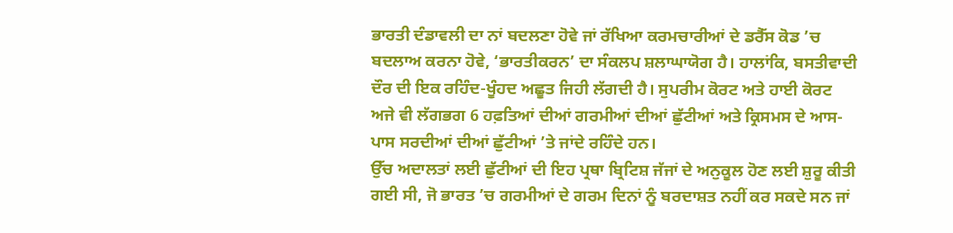ਭਾਰਤੀ ਦੰਡਾਵਲੀ ਦਾ ਨਾਂ ਬਦਲਣਾ ਹੋਵੇ ਜਾਂ ਰੱਖਿਆ ਕਰਮਚਾਰੀਆਂ ਦੇ ਡਰੈੱਸ ਕੋਡ ’ਚ ਬਦਲਾਅ ਕਰਨਾ ਹੋਵੇ, ‘ਭਾਰਤੀਕਰਨ’ ਦਾ ਸੰਕਲਪ ਸ਼ਲਾਘਾਯੋਗ ਹੈ। ਹਾਲਾਂਕਿ, ਬਸਤੀਵਾਦੀ ਦੌਰ ਦੀ ਇਕ ਰਹਿੰਦ-ਖੂੰਹਦ ਅਛੂਤ ਜਿਹੀ ਲੱਗਦੀ ਹੈ। ਸੁਪਰੀਮ ਕੋਰਟ ਅਤੇ ਹਾਈ ਕੋਰਟ ਅਜੇ ਵੀ ਲੱਗਭਗ 6 ਹਫ਼ਤਿਆਂ ਦੀਆਂ ਗਰਮੀਆਂ ਦੀਆਂ ਛੁੱਟੀਆਂ ਅਤੇ ਕ੍ਰਿਸਮਸ ਦੇ ਆਸ-ਪਾਸ ਸਰਦੀਆਂ ਦੀਆਂ ਛੁੱਟੀਆਂ ’ਤੇ ਜਾਂਦੇ ਰਹਿੰਦੇ ਹਨ।
ਉੱਚ ਅਦਾਲਤਾਂ ਲਈ ਛੁੱਟੀਆਂ ਦੀ ਇਹ ਪ੍ਰਥਾ ਬ੍ਰਿਟਿਸ਼ ਜੱਜਾਂ ਦੇ ਅਨੁਕੂਲ ਹੋਣ ਲਈ ਸ਼ੁਰੂ ਕੀਤੀ ਗਈ ਸੀ, ਜੋ ਭਾਰਤ ’ਚ ਗਰਮੀਆਂ ਦੇ ਗਰਮ ਦਿਨਾਂ ਨੂੰ ਬਰਦਾਸ਼ਤ ਨਹੀਂ ਕਰ ਸਕਦੇ ਸਨ ਜਾਂ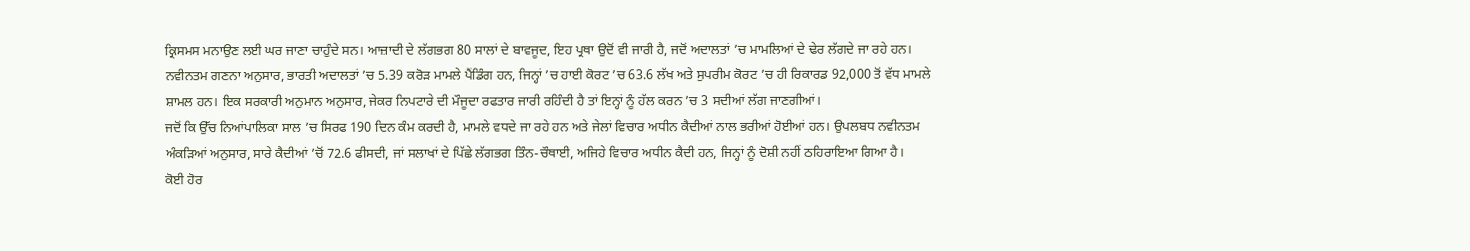ਕ੍ਰਿਸਮਸ ਮਨਾਉਣ ਲਈ ਘਰ ਜਾਣਾ ਚਾਹੁੰਦੇ ਸਨ। ਆਜ਼ਾਦੀ ਦੇ ਲੱਗਭਗ 80 ਸਾਲਾਂ ਦੇ ਬਾਵਜੂਦ, ਇਹ ਪ੍ਰਥਾ ਉਦੋਂ ਵੀ ਜਾਰੀ ਹੈ, ਜਦੋਂ ਅਦਾਲਤਾਂ ’ਚ ਮਾਮਲਿਆਂ ਦੇ ਢੇਰ ਲੱਗਦੇ ਜਾ ਰਹੇ ਹਨ। ਨਵੀਨਤਮ ਗਣਨਾ ਅਨੁਸਾਰ, ਭਾਰਤੀ ਅਦਾਲਤਾਂ ’ਚ 5.39 ਕਰੋੜ ਮਾਮਲੇ ਪੈਂਡਿੰਗ ਹਨ, ਜਿਨ੍ਹਾਂ ’ਚ ਹਾਈ ਕੋਰਟ ’ਚ 63.6 ਲੱਖ ਅਤੇ ਸੁਪਰੀਮ ਕੋਰਟ ’ਚ ਹੀ ਰਿਕਾਰਡ 92,000 ਤੋਂ ਵੱਧ ਮਾਮਲੇ ਸ਼ਾਮਲ ਹਨ। ਇਕ ਸਰਕਾਰੀ ਅਨੁਮਾਨ ਅਨੁਸਾਰ, ਜੇਕਰ ਨਿਪਟਾਰੇ ਦੀ ਮੌਜੂਦਾ ਰਫਤਾਰ ਜਾਰੀ ਰਹਿੰਦੀ ਹੈ ਤਾਂ ਇਨ੍ਹਾਂ ਨੂੰ ਹੱਲ ਕਰਨ ’ਚ 3 ਸਦੀਆਂ ਲੱਗ ਜਾਣਗੀਆਂ।
ਜਦੋਂ ਕਿ ਉੱਚ ਨਿਆਂਪਾਲਿਕਾ ਸਾਲ ’ਚ ਸਿਰਫ 190 ਦਿਨ ਕੰਮ ਕਰਦੀ ਹੈ, ਮਾਮਲੇ ਵਧਦੇ ਜਾ ਰਹੇ ਹਨ ਅਤੇ ਜੇਲਾਂ ਵਿਚਾਰ ਅਧੀਨ ਕੈਦੀਆਂ ਨਾਲ ਭਰੀਆਂ ਹੋਈਆਂ ਹਨ। ਉਪਲਬਧ ਨਵੀਨਤਮ ਅੰਕੜਿਆਂ ਅਨੁਸਾਰ, ਸਾਰੇ ਕੈਦੀਆਂ ’ਚੋਂ 72.6 ਫੀਸਦੀ, ਜਾਂ ਸਲਾਖਾਂ ਦੇ ਪਿੱਛੇ ਲੱਗਭਗ ਤਿੰਨ-ਚੌਥਾਈ, ਅਜਿਹੇ ਵਿਚਾਰ ਅਧੀਨ ਕੈਦੀ ਹਨ, ਜਿਨ੍ਹਾਂ ਨੂੰ ਦੋਸ਼ੀ ਨਹੀਂ ਠਹਿਰਾਇਆ ਗਿਆ ਹੈ।
ਕੋਈ ਹੋਰ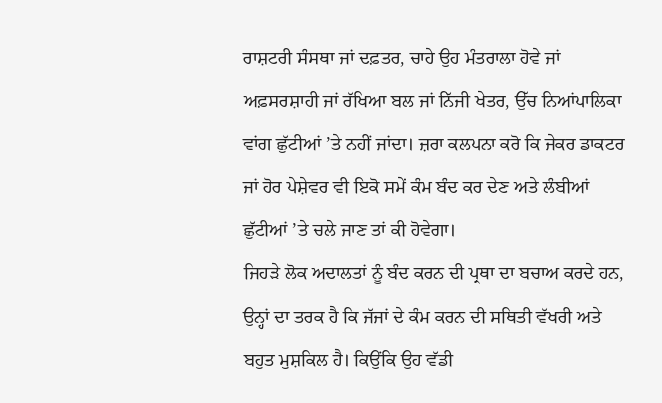ਰਾਸ਼ਟਰੀ ਸੰਸਥਾ ਜਾਂ ਦਫ਼ਤਰ, ਚਾਹੇ ਉਹ ਮੰਤਰਾਲਾ ਹੋਵੇ ਜਾਂ ਅਫ਼ਸਰਸ਼ਾਹੀ ਜਾਂ ਰੱਖਿਆ ਬਲ ਜਾਂ ਨਿੱਜੀ ਖੇਤਰ, ਉੱਚ ਨਿਆਂਪਾਲਿਕਾ ਵਾਂਗ ਛੁੱਟੀਆਂ ’ਤੇ ਨਹੀਂ ਜਾਂਦਾ। ਜ਼ਰਾ ਕਲਪਨਾ ਕਰੋ ਕਿ ਜੇਕਰ ਡਾਕਟਰ ਜਾਂ ਹੋਰ ਪੇਸ਼ੇਵਰ ਵੀ ਇਕੋ ਸਮੇਂ ਕੰਮ ਬੰਦ ਕਰ ਦੇਣ ਅਤੇ ਲੰਬੀਆਂ ਛੁੱਟੀਆਂ ’ਤੇ ਚਲੇ ਜਾਣ ਤਾਂ ਕੀ ਹੋਵੇਗਾ।
ਜਿਹੜੇ ਲੋਕ ਅਦਾਲਤਾਂ ਨੂੰ ਬੰਦ ਕਰਨ ਦੀ ਪ੍ਰਥਾ ਦਾ ਬਚਾਅ ਕਰਦੇ ਹਨ, ਉਨ੍ਹਾਂ ਦਾ ਤਰਕ ਹੈ ਕਿ ਜੱਜਾਂ ਦੇ ਕੰਮ ਕਰਨ ਦੀ ਸਥਿਤੀ ਵੱਖਰੀ ਅਤੇ ਬਹੁਤ ਮੁਸ਼ਕਿਲ ਹੈ। ਕਿਉਂਕਿ ਉਹ ਵੱਡੀ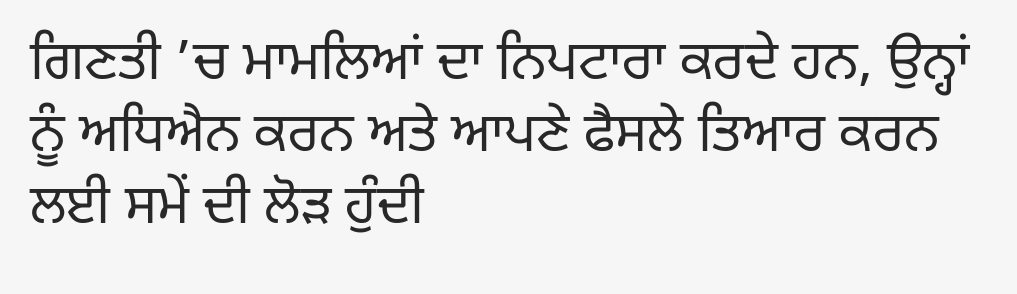ਗਿਣਤੀ ’ਚ ਮਾਮਲਿਆਂ ਦਾ ਨਿਪਟਾਰਾ ਕਰਦੇ ਹਨ, ਉਨ੍ਹਾਂ ਨੂੰ ਅਧਿਐਨ ਕਰਨ ਅਤੇ ਆਪਣੇ ਫੈਸਲੇ ਤਿਆਰ ਕਰਨ ਲਈ ਸਮੇਂ ਦੀ ਲੋੜ ਹੁੰਦੀ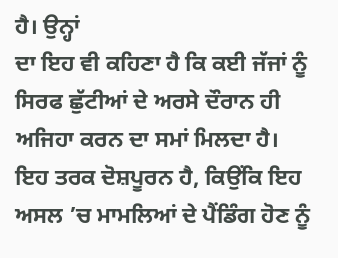ਹੈ। ਉਨ੍ਹਾਂ
ਦਾ ਇਹ ਵੀ ਕਹਿਣਾ ਹੈ ਕਿ ਕਈ ਜੱਜਾਂ ਨੂੰ ਸਿਰਫ ਛੁੱਟੀਆਂ ਦੇ ਅਰਸੇ ਦੌਰਾਨ ਹੀ ਅਜਿਹਾ ਕਰਨ ਦਾ ਸਮਾਂ ਮਿਲਦਾ ਹੈ।
ਇਹ ਤਰਕ ਦੋਸ਼ਪੂਰਨ ਹੈ, ਕਿਉਂਕਿ ਇਹ ਅਸਲ ’ਚ ਮਾਮਲਿਆਂ ਦੇ ਪੈਂਡਿੰਗ ਹੋਣ ਨੂੰ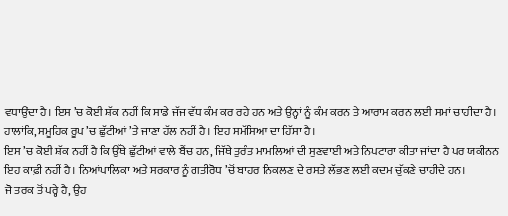ਵਧਾਉਂਦਾ ਹੈ। ਇਸ ’ਚ ਕੋਈ ਸ਼ੱਕ ਨਹੀਂ ਕਿ ਸਾਡੇ ਜੱਜ ਵੱਧ ਕੰਮ ਕਰ ਰਹੇ ਹਨ ਅਤੇ ਉਨ੍ਹਾਂ ਨੂੰ ਕੰਮ ਕਰਨ ਤੇ ਆਰਾਮ ਕਰਨ ਲਈ ਸਮਾਂ ਚਾਹੀਦਾ ਹੈ। ਹਾਲਾਂਕਿ, ਸਮੂਹਿਕ ਰੂਪ ’ਚ ਛੁੱਟੀਆਂ ’ਤੇ ਜਾਣਾ ਹੱਲ ਨਹੀਂ ਹੈ। ਇਹ ਸਮੱਸਿਆ ਦਾ ਹਿੱਸਾ ਹੈ।
ਇਸ ’ਚ ਕੋਈ ਸ਼ੱਕ ਨਹੀਂ ਹੈ ਕਿ ਉੱਥੇ ਛੁੱਟੀਆਂ ਵਾਲੇ ਬੈਂਚ ਹਨ, ਜਿੱਥੇ ਤੁਰੰਤ ਮਾਮਲਿਆਂ ਦੀ ਸੁਣਵਾਈ ਅਤੇ ਨਿਪਟਾਰਾ ਕੀਤਾ ਜਾਂਦਾ ਹੈ ਪਰ ਯਕੀਨਨ ਇਹ ਕਾਫ਼ੀ ਨਹੀਂ ਹੈ। ਨਿਆਂਪਾਲਿਕਾ ਅਤੇ ਸਰਕਾਰ ਨੂੰ ਗਤੀਰੋਧ ’ਚੋਂ ਬਾਹਰ ਨਿਕਲਣ ਦੇ ਰਸਤੇ ਲੱਭਣ ਲਈ ਕਦਮ ਚੁੱਕਣੇ ਚਾਹੀਦੇ ਹਨ।
ਜੋ ਤਰਕ ਤੋਂ ਪਰ੍ਹੇ ਹੈ, ਉਹ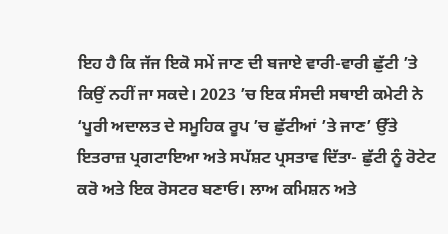ਇਹ ਹੈ ਕਿ ਜੱਜ ਇਕੋ ਸਮੇਂ ਜਾਣ ਦੀ ਬਜਾਏ ਵਾਰੀ-ਵਾਰੀ ਛੁੱਟੀ ’ਤੇ ਕਿਉਂ ਨਹੀਂ ਜਾ ਸਕਦੇ। 2023 ’ਚ ਇਕ ਸੰਸਦੀ ਸਥਾਈ ਕਮੇਟੀ ਨੇ ‘ਪੂਰੀ ਅਦਾਲਤ ਦੇ ਸਮੂਹਿਕ ਰੂਪ ’ਚ ਛੁੱਟੀਆਂ ’ਤੇ ਜਾਣ’ ਉੱਤੇ ਇਤਰਾਜ਼ ਪ੍ਰਗਟਾਇਆ ਅਤੇ ਸਪੱਸ਼ਟ ਪ੍ਰਸਤਾਵ ਦਿੱਤਾ- ਛੁੱਟੀ ਨੂੰ ਰੋਟੇਟ ਕਰੋ ਅਤੇ ਇਕ ਰੋਸਟਰ ਬਣਾਓ। ਲਾਅ ਕਮਿਸ਼ਨ ਅਤੇ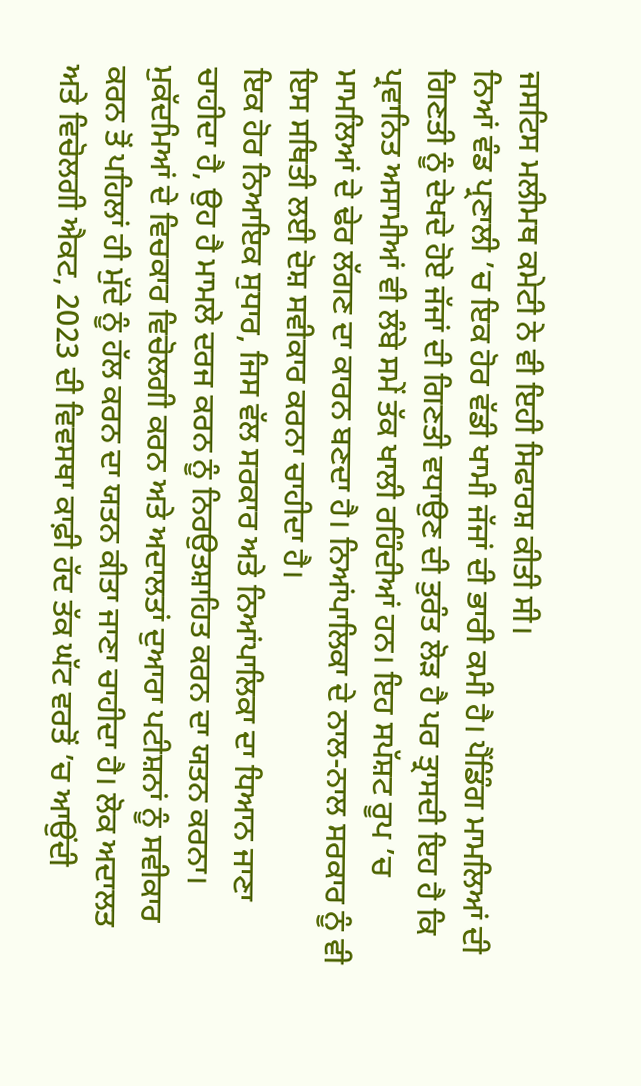ਜਸਟਿਸ ਮਲੀਮਥ ਕਮੇਟੀ ਨੇ ਵੀ ਇਹੀ ਸਿਫਾਰਸ਼ ਕੀਤੀ ਸੀ।
ਨਿਆਂ ਵੰਡ ਪ੍ਰਣਾਲੀ ’ਚ ਇਕ ਹੋਰ ਵੱਡੀ ਖਾਮੀ ਜੱਜਾਂ ਦੀ ਭਾਰੀ ਕਮੀ ਹੈ। ਪੈਂਡਿੰਗ ਮਾਮਲਿਆਂ ਦੀ ਗਿਣਤੀ ਨੂੰ ਦੇਖਦੇ ਹੋਏ ਜੱਜਾਂ ਦੀ ਗਿਣਤੀ ਵਧਾਉਣ ਦੀ ਤੁਰੰਤ ਲੋੜ ਹੈ ਪਰ ਤ੍ਰਾਸਦੀ ਇਹ ਹੈ ਕਿ ਪ੍ਰਵਾਨਿਤ ਅਸਾਮੀਆਂ ਵੀ ਲੰਬੇ ਸਮੇਂ ਤੱਕ ਖਾਲੀ ਰਹਿੰਦੀਆਂ ਹਨ। ਇਹ ਸਪੱਸ਼ਟ ਰੂਪ ’ਚ ਮਾਮਲਿਆਂ ਦੇ ਢੇਰ ਲੱਗਣ ਦਾ ਕਾਰਨ ਬਣਦਾ ਹੈ। ਨਿਆਂਪਾਲਿਕਾ ਦੇ ਨਾਲ-ਨਾਲ ਸਰਕਾਰ ਨੂੰ ਵੀ ਇਸ ਸਥਿਤੀ ਲਈ ਦੋਸ਼ ਸਵੀਕਾਰ ਕਰਨਾ ਚਾਹੀਦਾ ਹੈ।
ਇਕ ਹੋਰ ਨਿਆਇਕ ਸੁਧਾਰ, ਜਿਸ ਵੱਲ ਸਰਕਾਰ ਅਤੇ ਨਿਆਂਪਾਲਿਕਾ ਦਾ ਧਿਆਨ ਜਾਣਾ ਚਾਹੀਦਾ ਹੈ, ਉਹ ਹੈ ਮਾਮਲੇ ਦਰਜ ਕਰਨ ਨੂੰ ਨਿਰਉਤਸ਼ਾਹਿਤ ਕਰਨ ਦਾ ਯਤਨ ਕਰਨਾ। ਮੁਕੱਦਮਿਆਂ ਦੇ ਵਿਚਕਾਰ ਵਿਚੋਲਗੀ ਕਰਨ ਅਤੇ ਅਦਾਲਤਾਂ ਦੁਆਰਾ ਪਟੀਸ਼ਨਾਂ ਨੂੰ ਸਵੀਕਾਰ ਕਰਨ ਤੋਂ ਪਹਿਲਾਂ ਹੀ ਮੁੱਦੇ ਨੂੰ ਹੱਲ ਕਰਨ ਦਾ ਯਤਨ ਕੀਤਾ ਜਾਣਾ ਚਾਹੀਦਾ ਹੈ। ਲੋਕ ਅਦਾਲਤ ਅਤੇ ਵਿਚੋਲਗੀ ਐਕਟ, 2023 ਦੀ ਵਿਵਸਥਾ ਕਾਫ਼ੀ ਹੱਦ ਤੱਕ ਘੱਟ ਵਰਤੋਂ ’ਚ ਆਉਂਦੀ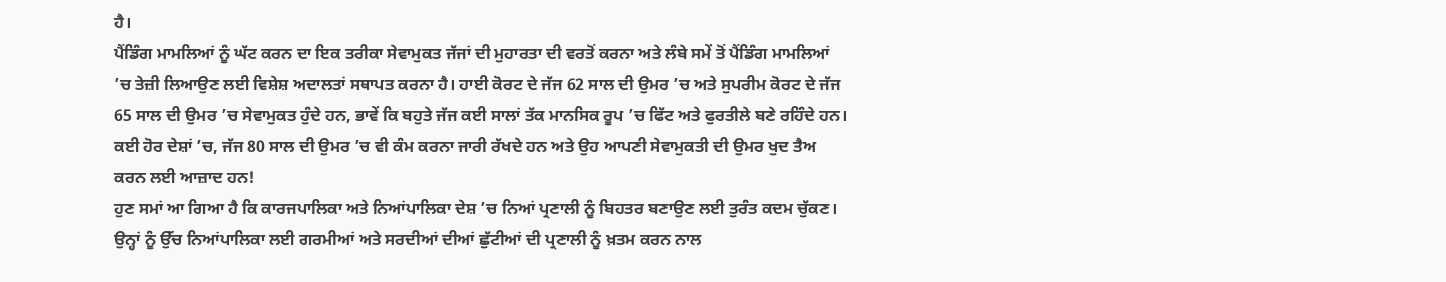ਹੈ।
ਪੈਂਡਿੰਗ ਮਾਮਲਿਆਂ ਨੂੰ ਘੱਟ ਕਰਨ ਦਾ ਇਕ ਤਰੀਕਾ ਸੇਵਾਮੁਕਤ ਜੱਜਾਂ ਦੀ ਮੁਹਾਰਤਾ ਦੀ ਵਰਤੋਂ ਕਰਨਾ ਅਤੇ ਲੰਬੇ ਸਮੇਂ ਤੋਂ ਪੈਂਡਿੰਗ ਮਾਮਲਿਆਂ ’ਚ ਤੇਜ਼ੀ ਲਿਆਉਣ ਲਈ ਵਿਸ਼ੇਸ਼ ਅਦਾਲਤਾਂ ਸਥਾਪਤ ਕਰਨਾ ਹੈ। ਹਾਈ ਕੋਰਟ ਦੇ ਜੱਜ 62 ਸਾਲ ਦੀ ਉਮਰ ’ਚ ਅਤੇ ਸੁਪਰੀਮ ਕੋਰਟ ਦੇ ਜੱਜ 65 ਸਾਲ ਦੀ ਉਮਰ ’ਚ ਸੇਵਾਮੁਕਤ ਹੁੰਦੇ ਹਨ, ਭਾਵੇਂ ਕਿ ਬਹੁਤੇ ਜੱਜ ਕਈ ਸਾਲਾਂ ਤੱਕ ਮਾਨਸਿਕ ਰੂਪ ’ਚ ਫਿੱਟ ਅਤੇ ਫੁਰਤੀਲੇ ਬਣੇ ਰਹਿੰਦੇ ਹਨ। ਕਈ ਹੋਰ ਦੇਸ਼ਾਂ ’ਚ, ਜੱਜ 80 ਸਾਲ ਦੀ ਉਮਰ ’ਚ ਵੀ ਕੰਮ ਕਰਨਾ ਜਾਰੀ ਰੱਖਦੇ ਹਨ ਅਤੇ ਉਹ ਆਪਣੀ ਸੇਵਾਮੁਕਤੀ ਦੀ ਉਮਰ ਖੁਦ ਤੈਅ ਕਰਨ ਲਈ ਆਜ਼ਾਦ ਹਨ!
ਹੁਣ ਸਮਾਂ ਆ ਗਿਆ ਹੈ ਕਿ ਕਾਰਜਪਾਲਿਕਾ ਅਤੇ ਨਿਆਂਪਾਲਿਕਾ ਦੇਸ਼ ’ਚ ਨਿਆਂ ਪ੍ਰਣਾਲੀ ਨੂੰ ਬਿਹਤਰ ਬਣਾਉਣ ਲਈ ਤੁਰੰਤ ਕਦਮ ਚੁੱਕਣ। ਉਨ੍ਹਾਂ ਨੂੰ ਉੱਚ ਨਿਆਂਪਾਲਿਕਾ ਲਈ ਗਰਮੀਆਂ ਅਤੇ ਸਰਦੀਆਂ ਦੀਆਂ ਛੁੱਟੀਆਂ ਦੀ ਪ੍ਰਣਾਲੀ ਨੂੰ ਖ਼ਤਮ ਕਰਨ ਨਾਲ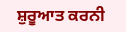ਸ਼ੁਰੂਆਤ ਕਰਨੀ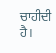ਚਾਹੀਦੀ ਹੈ।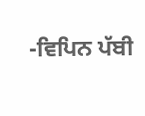-ਵਿਪਿਨ ਪੱਬੀ